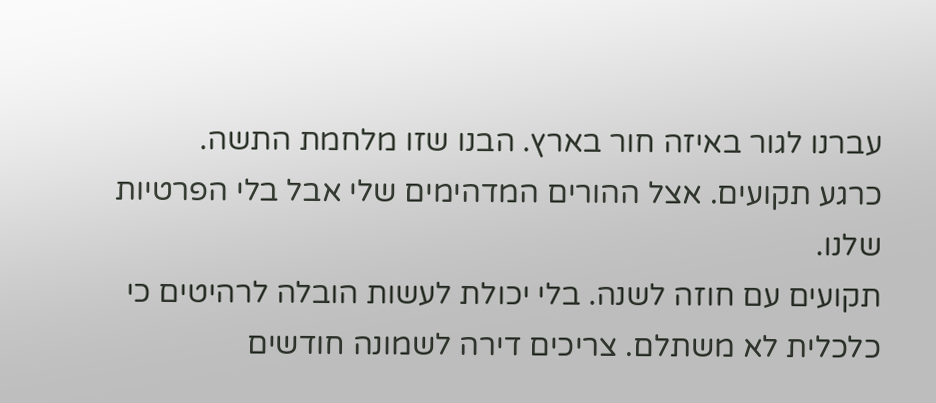עברנו לגור באיזה חור בארץ. הבנו שזו מלחמת התשה.
כרגע תקועים. אצל ההורים המדהימים שלי אבל בלי הפרטיות שלנו.
תקועים עם חוזה לשנה. בלי יכולת לעשות הובלה לרהיטים כי כלכלית לא משתלם. צריכים דירה לשמונה חודשים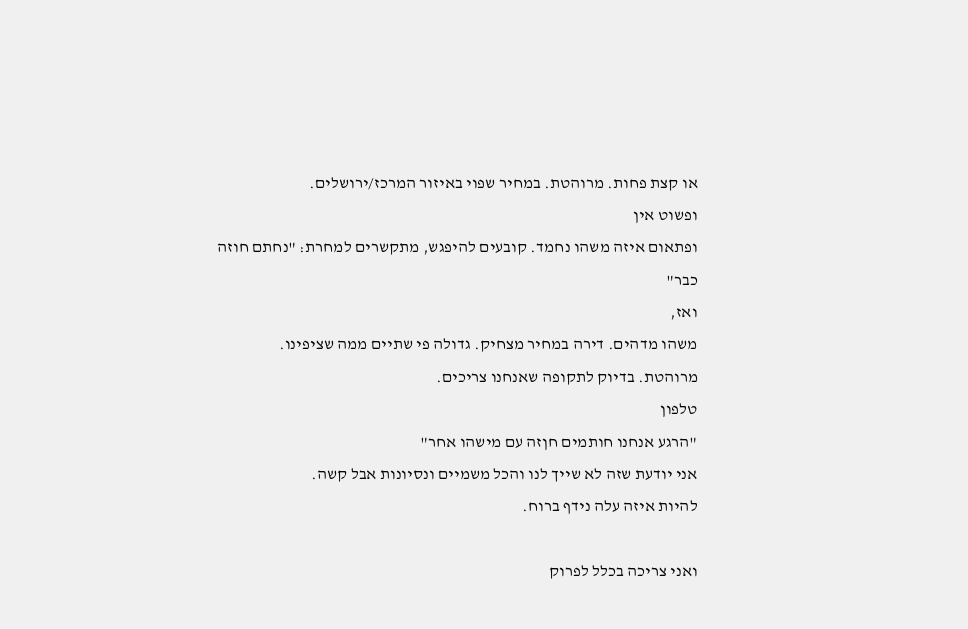או קצת פחות. מרוהטת. במחיר שפוי באיזור המרכז/ירושלים.
ופשוט אין
ופתאום איזה משהו נחמד. קובעים להיפגש, מתקשרים למחרת: "נחתם חוזה כבר"
ואז,
משהו מדהים. דירה במחיר מצחיק. גדולה פי שתיים ממה שציפינו.
מרוהטת. בדיוק לתקופה שאנחנו צריכים.
טלפון
"הרגע אנחנו חותמים חןזה עם מישהו אחר"
אני יודעת שזה לא שייך לנו והכל משמיים ונסיונות אבל קשה.
להיות איזה עלה נידף ברוח.

ואני צריכה בכלל לפרוק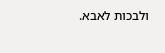ולבכות לאבא.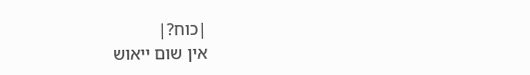|כוח?|
אין שום ייאוש